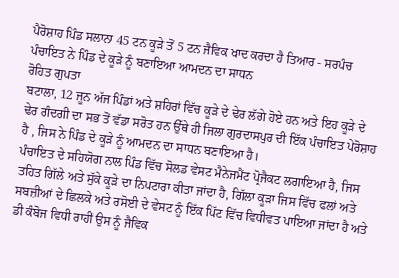ਪੈਰੋਸ਼ਾਹ ਪਿੰਡ ਸਲਾਨਾ 45 ਟਨ ਕੂੜੇ ਤੋਂ 5 ਟਨ ਜੈਵਿਕ ਖਾਦ ਕਰਦਾ ਹੈ ਤਿਆਰ - ਸਰਪੰਚ
ਪੰਚਾਇਤ ਨੇ ਪਿੰਡ ਦੇ ਕੂੜੇ ਨੂੰ ਬਣਾਇਆ ਆਮਦਨ ਦਾ ਸਾਧਨ
ਰੋਹਿਤ ਗੁਪਤਾ
ਬਟਾਲਾ, 12 ਜੂਨ ਅੱਜ ਪਿੰਡਾਂ ਅਤੇ ਸ਼ਹਿਰਾਂ ਵਿੱਚ ਕੂੜੇ ਦੇ ਢੇਰ ਲੱਗੇ ਹੋਏ ਹਨ ਅਤੇ ਇਹ ਕੂੜੇ ਦੇ ਢੇਰ ਗੰਦਗੀ ਦਾ ਸਭ ਤੋਂ ਵੱਡਾ ਸਰੋਤ ਹਨ ਉੱਥੇ ਹੀ ਜਿਲਾ ਗੁਰਦਾਸਪੁਰ ਦੀ ਇੱਕ ਪੰਚਾਇਤ ਪੇਰੋਸ਼ਾਹ ਹੈ , ਜਿਸ ਨੇ ਪਿੰਡ ਦੇ ਕੂੜੇ ਨੂੰ ਆਮਦਨ ਦਾ ਸਾਧਨ ਬਣਾਇਆ ਹੈ।
ਪੰਚਾਇਤ ਦੇ ਸਹਿਯੋਗ ਨਾਲ ਪਿੰਡ ਵਿੱਚ ਸੋਲਡ ਵੇਸਟ ਮੈਨੇਜਮੈਂਟ ਪ੍ਰੋਜੈਕਟ ਲਗਾਇਆ ਹੈ, ਜਿਸ ਤਹਿਤ ਗਿੱਲੇ ਅਤੇ ਸੁੱਕੇ ਕੂੜੇ ਦਾ ਨਿਪਟਾਰਾ ਕੀਤਾ ਜਾਂਦਾ ਹੈ, ਗਿੱਲਾ ਕੂੜਾ ਜਿਸ ਵਿੱਚ ਫਲਾਂ ਅਤੇ ਸਬਜ਼ੀਆਂ ਦੇ ਛਿਲਕੇ ਅਤੇ ਰਸੋਈ ਦੇ ਵੇਸਟ ਨੂੰ ਇੱਕ ਪਿੱਟ ਵਿੱਚ ਵਿਧੀਵਤ ਪਾਇਆ ਜਾਂਦਾ ਹੈ ਅਤੇ ਡੀ ਕੰਬੋਜ ਵਿਧੀ ਰਾਹੀਂ ਉਸ ਨੂੰ ਜੈਵਿਕ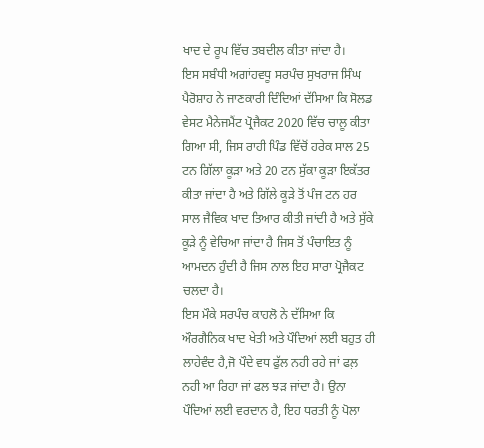ਖਾਦ ਦੇ ਰੂਪ ਵਿੱਚ ਤਬਦੀਲ ਕੀਤਾ ਜਾਂਦਾ ਹੈ।
ਇਸ ਸਬੰਧੀ ਅਗਾਂਹਵਧੂ ਸਰਪੰਚ ਸੁਖਰਾਜ ਸਿੰਘ ਪੈਰੋਸ਼ਾਹ ਨੇ ਜਾਣਕਾਰੀ ਦਿੰਦਿਆਂ ਦੱਸਿਆ ਕਿ ਸੋਲਡ ਵੇਸਟ ਮੈਨੇਜਮੈਂਟ ਪ੍ਰੋਜੈਕਟ 2020 ਵਿੱਚ ਚਾਲੂ ਕੀਤਾ ਗਿਆ ਸੀ, ਜਿਸ ਰਾਹੀ ਪਿੰਡ ਵਿੱਚੋਂ ਹਰੇਕ ਸਾਲ 25 ਟਨ ਗਿੱਲਾ ਕੂੜਾ ਅਤੇ 20 ਟਨ ਸੁੱਕਾ ਕੂੜਾ ਇਕੱਤਰ ਕੀਤਾ ਜਾਂਦਾ ਹੈ ਅਤੇ ਗਿੱਲੇ ਕੂੜੇ ਤੋਂ ਪੰਜ ਟਨ ਹਰ ਸਾਲ ਜੈਵਿਕ ਖਾਦ ਤਿਆਰ ਕੀਤੀ ਜਾਂਦੀ ਹੈ ਅਤੇ ਸੁੱਕੇ ਕੂੜੇ ਨੂੰ ਵੇਚਿਆ ਜਾਂਦਾ ਹੈ ਜਿਸ ਤੋਂ ਪੰਚਾਇਤ ਨੂੰ ਆਮਦਨ ਹੁੰਦੀ ਹੈ ਜਿਸ ਨਾਲ ਇਹ ਸਾਰਾ ਪ੍ਰੋਜੈਕਟ ਚਲਦਾ ਹੈ।
ਇਸ ਮੌਕੇ ਸਰਪੰਚ ਕਾਹਲੋ ਨੇ ਦੱਸਿਆ ਕਿ ਔਰਗੈਨਿਕ ਖਾਦ ਖੇਤੀ ਅਤੇ ਪੌਦਿਆਂ ਲਈ ਬਹੁਤ ਹੀ ਲਾਹੇਵੰਦ ਹੈ,ਜੋ ਪੌਦੇ ਵਧ ਫੁੱਲ ਨਹੀ ਰਹੇ ਜਾਂ ਫਲ਼ ਨਹੀ ਆ ਰਿਹਾ ਜਾਂ ਫਲ ਝੜ ਜਾਂਦਾ ਹੈ। ਉਨਾ ਪੌਦਿਆਂ ਲਈ ਵਰਦਾਨ ਹੈ, ਇਹ ਧਰਤੀ ਨੂੰ ਪੋਲਾ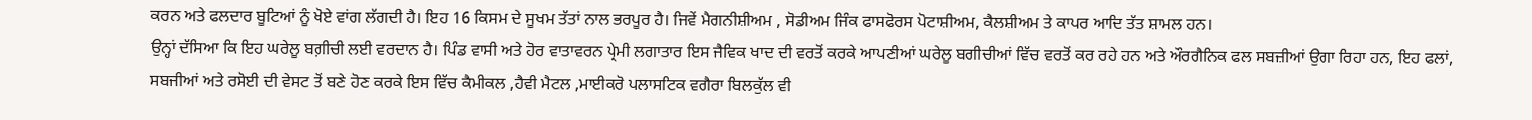ਕਰਨ ਅਤੇ ਫਲਦਾਰ ਬੂਟਿਆਂ ਨੂੰ ਖੋਏ ਵਾਂਗ ਲੱਗਦੀ ਹੈ। ਇਹ 16 ਕਿਸਮ ਦੇ ਸੂਖਮ ਤੱਤਾਂ ਨਾਲ ਭਰਪੂਰ ਹੈ। ਜਿਵੇਂ ਮੈਗਨੀਸ਼ੀਅਮ , ਸੋਡੀਅਮ ਜਿੰਕ ਫਾਸਫੋਰਸ ਪੋਟਾਸ਼ੀਅਮ, ਕੈਲਸ਼ੀਅਮ ਤੇ ਕਾਪਰ ਆਦਿ ਤੱਤ ਸ਼ਾਮਲ ਹਨ।
ਉਨ੍ਹਾਂ ਦੱਸਿਆ ਕਿ ਇਹ ਘਰੇਲੂ ਬਗ਼ੀਚੀ ਲਈ ਵਰਦਾਨ ਹੈ। ਪਿੰਡ ਵਾਸੀ ਅਤੇ ਹੋਰ ਵਾਤਾਵਰਨ ਪ੍ਰੇਮੀ ਲਗਾਤਾਰ ਇਸ ਜੈਵਿਕ ਖਾਦ ਦੀ ਵਰਤੋਂ ਕਰਕੇ ਆਪਣੀਆਂ ਘਰੇਲੂ ਬਗੀਚੀਆਂ ਵਿੱਚ ਵਰਤੋਂ ਕਰ ਰਹੇ ਹਨ ਅਤੇ ਔਰਗੈਨਿਕ ਫਲ ਸਬਜ਼ੀਆਂ ਉਗਾ ਰਿਹਾ ਹਨ, ਇਹ ਫਲਾਂ, ਸਬਜੀਆਂ ਅਤੇ ਰਸੋਈ ਦੀ ਵੇਸਟ ਤੋਂ ਬਣੇ ਹੋਣ ਕਰਕੇ ਇਸ ਵਿੱਚ ਕੈਮੀਕਲ ,ਹੈਵੀ ਮੈਟਲ ,ਮਾਈਕਰੋ ਪਲਾਸਟਿਕ ਵਗੈਰਾ ਬਿਲਕੁੱਲ ਵੀ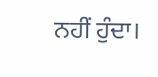ਨਹੀਂ ਹੁੰਦਾ।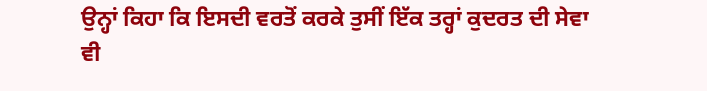ਉਨ੍ਹਾਂ ਕਿਹਾ ਕਿ ਇਸਦੀ ਵਰਤੋਂ ਕਰਕੇ ਤੁਸੀਂ ਇੱਕ ਤਰ੍ਹਾਂ ਕੁਦਰਤ ਦੀ ਸੇਵਾ ਵੀ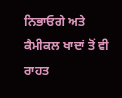ਨਿਭਾਓਗੇ ਅਤੇ ਕੈਮੀਕਲ ਖਾਦਾਂ ਤੋਂ ਵੀ ਰਾਹਤ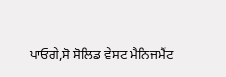ਪਾਓਗੇ,ਸੋ ਸੋਲਿਡ ਵੇਸਟ ਮੈਨਿਜਮੈਂਟ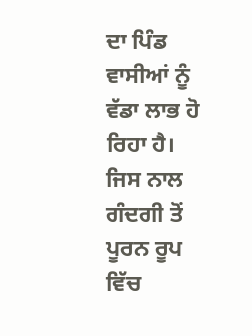ਦਾ ਪਿੰਡ ਵਾਸੀਆਂ ਨੂੰ ਵੱਡਾ ਲਾਭ ਹੋ ਰਿਹਾ ਹੈ। ਜਿਸ ਨਾਲ ਗੰਦਗੀ ਤੋਂ ਪੂਰਨ ਰੂਪ ਵਿੱਚ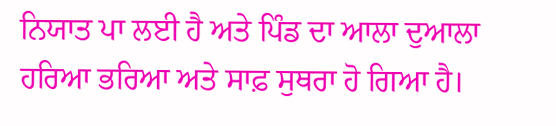ਨਿਯਾਤ ਪਾ ਲਈ ਹੈ ਅਤੇ ਪਿੰਡ ਦਾ ਆਲਾ ਦੁਆਲਾ ਹਰਿਆ ਭਰਿਆ ਅਤੇ ਸਾਫ਼ ਸੁਥਰਾ ਹੋ ਗਿਆ ਹੈ।